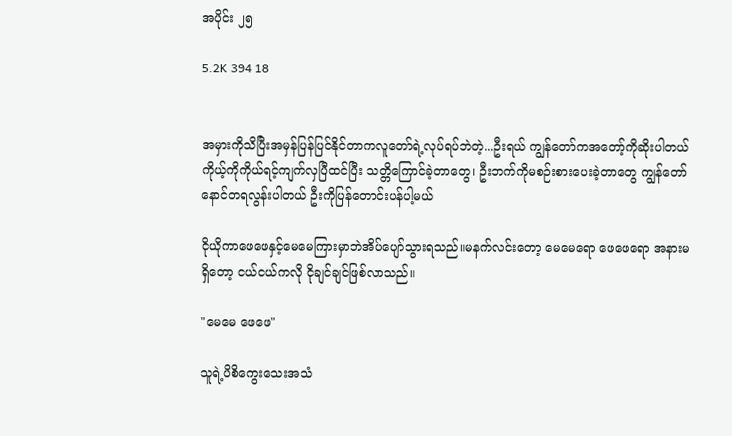အပိုင်း ၂၅

5.2K 394 18


အမှားကိုသိပြီးအမှန်ပြန်ပြင်နိုင်တာကလူတော်ရဲ့လုပ်ရပ်ဘဲတဲ့...ဦးရယ် ကျွန်တော်ကအတော့်ကိုဆိုးပါတယ် ကိုယ့်ကိုကိုယ်ရင့်ကျက်လှပြီထင်ပြီး သတ္တိကြောင်ခဲ့တာတွေ၊ ဦးဘက်ကိုမစဉ်းစားပေးခဲ့တာတွေ ကျွန်တော်နောင်တရလွန်းပါတယ် ဦးကိုပြန်တောင်းပန်ပါ့မယ်

ငိုယိုကာဖေဖေနှင့်မေမေကြားမှာဘဲအိပ်ပျော်သွားရသည်။မနက်လင်းတော့ မေမေရော ဖေဖေရော အနားမရှိတော့ ငယ်ငယ်ကလို ငိုချင်ချင်ဖြစ်လာသည်။

"မေမေ ဖေဖေ"

သူရဲ့ပိစိ‌ကွေးသေးအသံ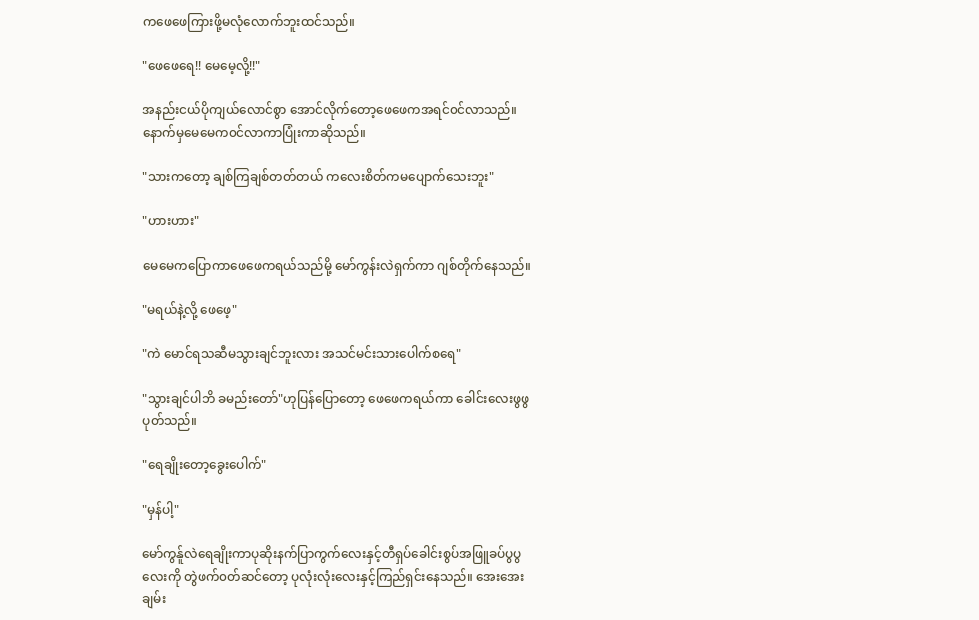ကဖေဖေကြားဖို့မလုံလောက်ဘူးထင်သည်။

"ဖေဖေရေ!! မေမေ့လို့!!"

အနည်းငယ်ပိုကျယ်လောင်စွာ အောင်လိုက်တော့ဖေဖေကအရင်၀င်လာသည်။ နောက်မှမေမေက၀င်လာကာပြုံးကာဆိုသည်။

"သားကတော့ ချစ်ကြချစ်တတ်တယ် ကလေးစိတ်ကမပျောက်သေးဘူး"

"ဟားဟား"

မေမေကပြောကာဖေဖေကရယ်သည်မို့ မော်ကွန်းလဲရှက်ကာ ဂျစ်တိုက်နေသည်။

"မရယ်နဲ့လို့ ဖေဖေ့"

"ကဲ မောင်ရသဆီမသွားချင်ဘူးလား အသင်မင်းသားပေါက်စရေ"

"သွားချင်ပါဘိ ခမည်းတော်"ဟုပြန်ပြောတော့ ဖေဖေကရယ်ကာ ခေါင်းလေးဖွဖွပုတ်သည်။

"ရေချိုးတော့ခွေးပေါက်"

"မှန်ပါ့"

မော်ကွန်ူလဲရေချိုးကာပုဆိုးနက်ပြာကွက်လေးနှင့်တီရှပ်ခေါင်းစွပ်အဖြူခပ်ပွပွလေးကို တွဲဖက်၀တ်ဆင်တော့ ပုလုံးလုံးလေးနှင့်ကြည်ရှင်းနေသည်။ အေးအေးချမ်း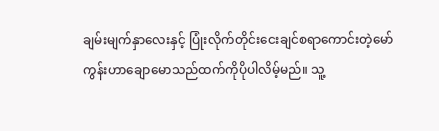ချမ်းမျက်နှာလေးနှင့် ပြုံးလိုက်တိုင်းငေးချင်စရာကောင်းတဲ့မော်ကွန်းဟာချောမောသည်ထက်ကိုပိုပါလိမ့်မည်။ သူ့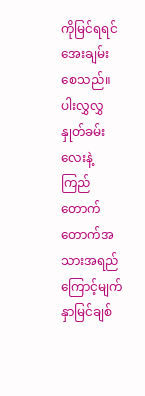ကို‌မြင်ရရင်အေးချမ်းစေသည်။ ပါးလွှလွှနှုတ်ခမ်းလေးနဲ့ကြည်တောက်တောက်အသားအရည်ကြောင့်မျက်နှာမြင်ချစ်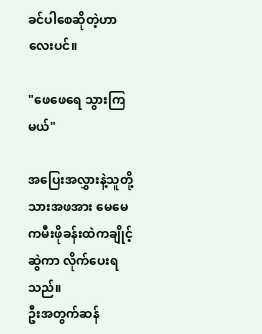ခင်ပါစေဆိုတဲ့ဟာလေးပင်။

"ဖေဖေရေ သွားကြမယ်"

အပြေးအလွှားနဲ့သူတို့သားအဖအား မေမေကမီးဖိုခန်းထဲကချိုင့်ဆွဲကာ လိုက်ပေးရသည်။
ဦးအတွက်ဆန်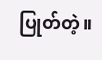ပြုတ်တဲ့။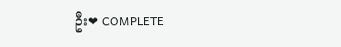ဦး❤ COMPLETE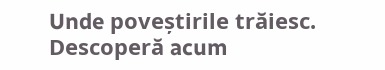Unde poveștirile trăiesc. Descoperă acum